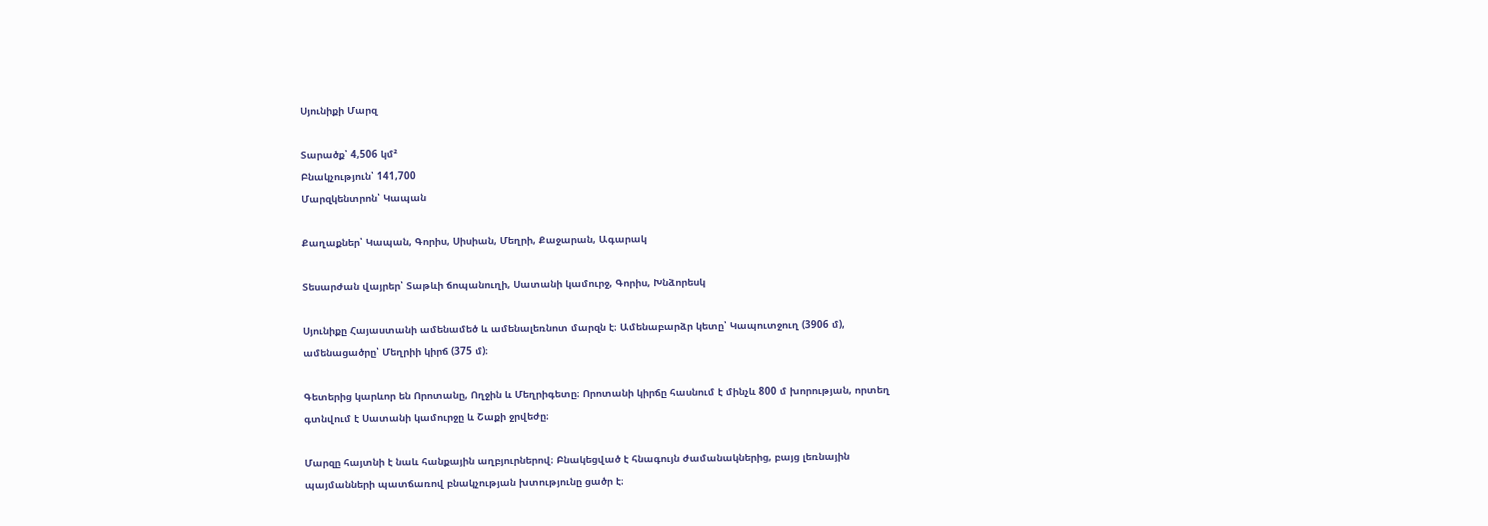Սյունիքի Մարզ

Տարածք՝ 4,506 կմ²
Բնակչություն՝ 141,700
Մարզկենտրոն՝ Կապան

Քաղաքներ՝ Կապան, Գորիս, Սիսիան, Մեղրի, Քաջարան, Ագարակ

Տեսարժան վայրեր՝ Տաթևի ճոպանուղի, Սատանի կամուրջ, Գորիս, Խնձորեսկ

Սյունիքը Հայաստանի ամենամեծ և ամենալեռնոտ մարզն է։ Ամենաբարձր կետը՝ Կապուտջուղ (3906 մ), ամենացածրը՝ Մեղրիի կիրճ (375 մ)։

Գետերից կարևոր են Որոտանը, Ողջին և Մեղրիգետը։ Որոտանի կիրճը հասնում է մինչև 800 մ խորության, որտեղ գտնվում է Սատանի կամուրջը և Շաքի ջրվեժը։

Մարզը հայտնի է նաև հանքային աղբյուրներով։ Բնակեցված է հնագույն ժամանակներից, բայց լեռնային պայմանների պատճառով բնակչության խտությունը ցածր է։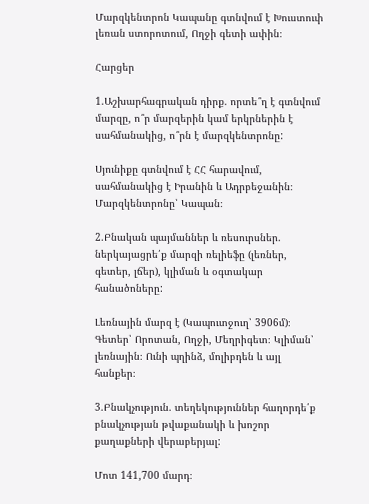Մարզկենտրոն Կապանը գտնվում է Խուստուփ լեռան ստորոտում, Ողջի գետի ափին։

Հարցեր

1.Աշխարհագրական դիրք. որտե՞ղ է գտնվում մարզը, ո՞ր մարզերին կամ երկրներին է սահմանակից, ո՞րն է մարզկենտրոնը:

Սյունիքը գտնվում է ՀՀ հարավում, սահմանակից է Իրանին և Ադրբեջանին։ Մարզկենտրոնը՝ Կապան։

2.Բնական պայմաններ և ռեսուրսներ. ներկայացրե՛ք մարզի ռելիեֆը (լեռներ, գետեր, լճեր), կլիման և օգտակար հանածոները:

Լեռնային մարզ է (Կապուտջուղ՝ 3906մ)։ Գետեր՝ Որոտան, Ողջի, Մեղրիգետ։ Կլիման՝ լեռնային։ Ունի պղինձ, մոլիբդեն և այլ հանքեր։

3.Բնակչություն. տեղեկություններ հաղորդե՛ք բնակչության թվաքանակի և խոշոր քաղաքների վերաբերյալ:

Մոտ 141,700 մարդ։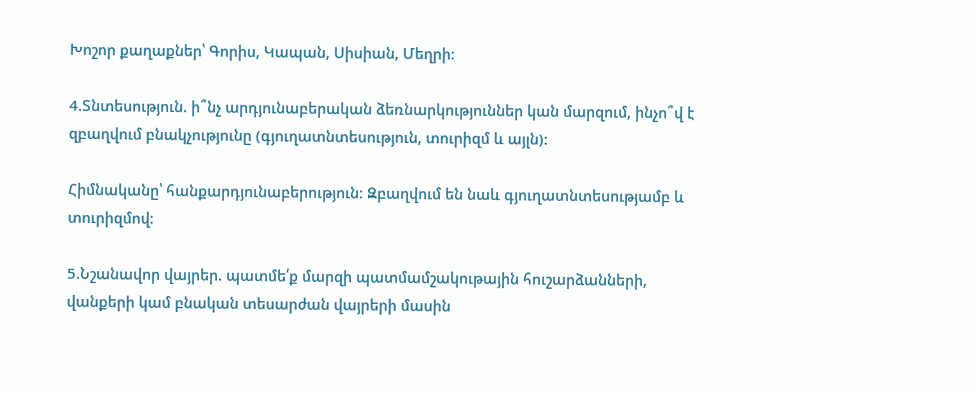Խոշոր քաղաքներ՝ Գորիս, Կապան, Սիսիան, Մեղրի։

4.Տնտեսություն. ի՞նչ արդյունաբերական ձեռնարկություններ կան մարզում, ինչո՞վ է զբաղվում բնակչությունը (գյուղատնտեսություն, տուրիզմ և այլն):

Հիմնականը՝ հանքարդյունաբերություն։ Զբաղվում են նաև գյուղատնտեսությամբ և տուրիզմով։

5.Նշանավոր վայրեր. պատմե՛ք մարզի պատմամշակութային հուշարձանների, վանքերի կամ բնական տեսարժան վայրերի մասին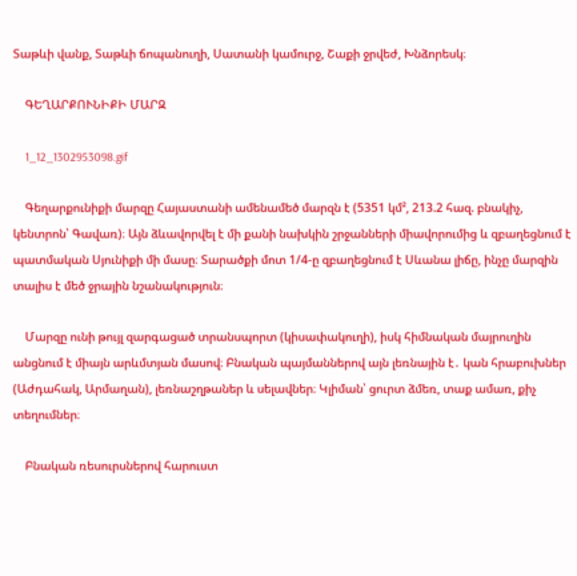Տաթևի վանք, Տաթևի ճոպանուղի, Սատանի կամուրջ, Շաքի ջրվեժ, Խնձորեսկ։

    ԳԵՂԱՐՔՈՒՆԻՔԻ ՄԱՐԶ

    1_12_1302953098.gif

    Գեղարքունիքի մարզը Հայաստանի ամենամեծ մարզն է (5351 կմ², 213.2 հազ. բնակիչ, կենտրոն՝ Գավառ)։ Այն ձևավորվել է մի քանի նախկին շրջանների միավորումից և զբաղեցնում է պատմական Սյունիքի մի մասը։ Տարածքի մոտ 1/4-ը զբաղեցնում է Սևանա լիճը, ինչը մարզին տալիս է մեծ ջրային նշանակություն։

    Մարզը ունի թույլ զարգացած տրանսպորտ (կիսափակուղի), իսկ հիմնական մայրուղին անցնում է միայն արևմտյան մասով։ Բնական պայմաններով այն լեռնային է․ կան հրաբուխներ (Աժդահակ, Արմաղան), լեռնաշղթաներ և սելավներ։ Կլիման՝ ցուրտ ձմեռ, տաք ամառ, քիչ տեղումներ։

    Բնական ռեսուրսներով հարուստ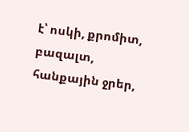է՝ ոսկի, քրոմիտ, բազալտ, հանքային ջրեր,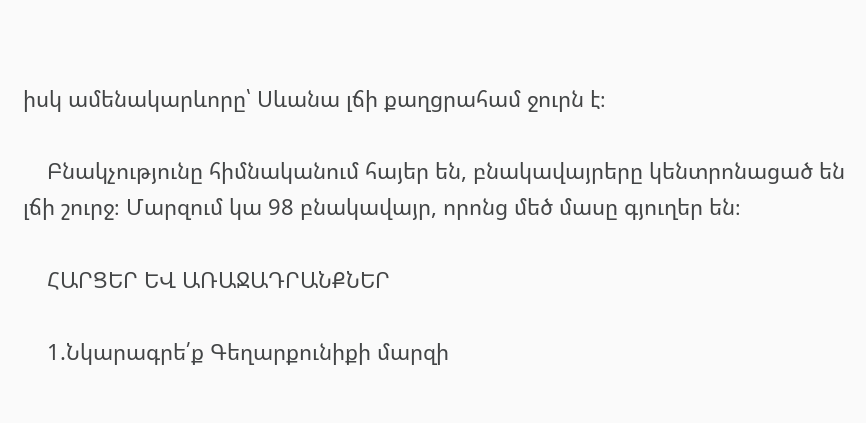իսկ ամենակարևորը՝ Սևանա լճի քաղցրահամ ջուրն է։

    Բնակչությունը հիմնականում հայեր են, բնակավայրերը կենտրոնացած են լճի շուրջ։ Մարզում կա 98 բնակավայր, որոնց մեծ մասը գյուղեր են։

    ՀԱՐՑԵՐ ԵՎ ԱՌԱՋԱԴՐԱՆՔՆԵՐ

    1.Նկարագրե՛ք Գեղարքունիքի մարզի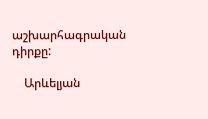աշխարհագրական դիրքը:

    Արևելյան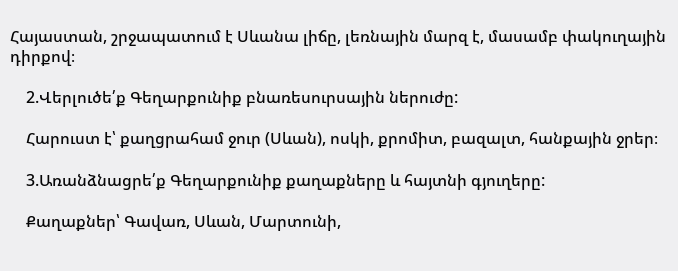Հայաստան, շրջապատում է Սևանա լիճը, լեռնային մարզ է, մասամբ փակուղային դիրքով։

    2.Վերլուծե՛ք Գեղարքունիք բնառեսուրսային ներուժը:

    Հարուստ է՝ քաղցրահամ ջուր (Սևան), ոսկի, քրոմիտ, բազալտ, հանքային ջրեր։

    3.Առանձնացրե՛ք Գեղարքունիք քաղաքները և հայտնի գյուղերը:

    Քաղաքներ՝ Գավառ, Սևան, Մարտունի,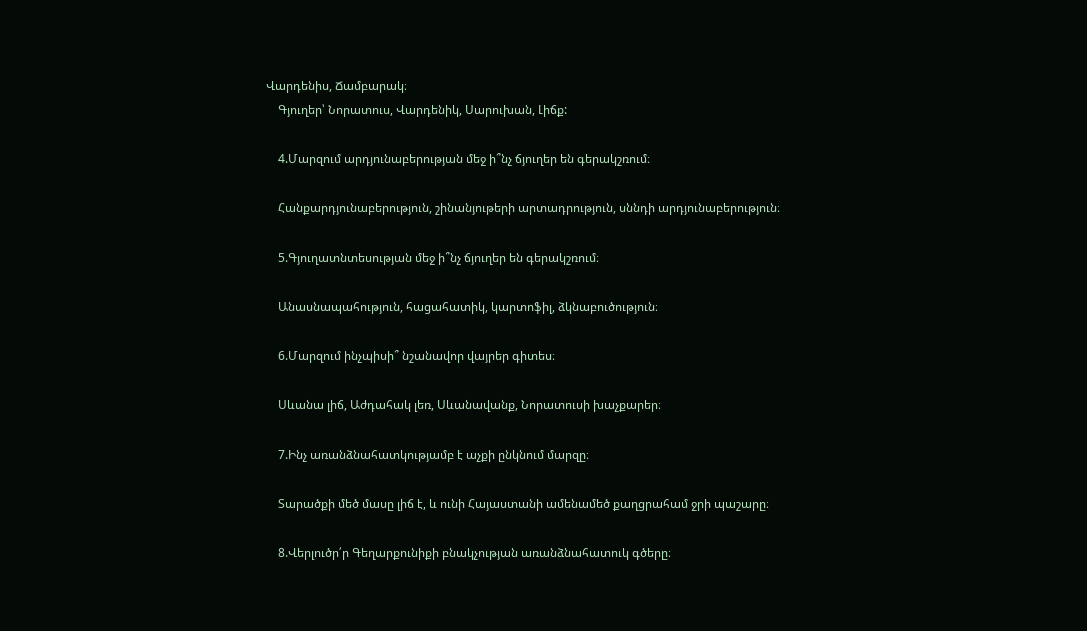Վարդենիս, Ճամբարակ։
    Գյուղեր՝ Նորատուս, Վարդենիկ, Սարուխան, Լիճք:

    4.Մարզում արդյունաբերության մեջ ի՞նչ ճյուղեր են գերակշռում։

    Հանքարդյունաբերություն, շինանյութերի արտադրություն, սննդի արդյունաբերություն։

    5.Գյուղատնտեսության մեջ ի՞նչ ճյուղեր են գերակշռում։

    Անասնապահություն, հացահատիկ, կարտոֆիլ, ձկնաբուծություն։

    6.Մարզում ինչպիսի՞ նշանավոր վայրեր գիտես։

    Սևանա լիճ, Աժդահակ լեռ, Սևանավանք, Նորատուսի խաչքարեր։

    7.Ինչ առանձնահատկությամբ է աչքի ընկնում մարզը։

    Տարածքի մեծ մասը լիճ է, և ունի Հայաստանի ամենամեծ քաղցրահամ ջրի պաշարը։

    8.Վերլուծր՛ր Գեղարքունիքի բնակչության առանձնահատուկ գծերը։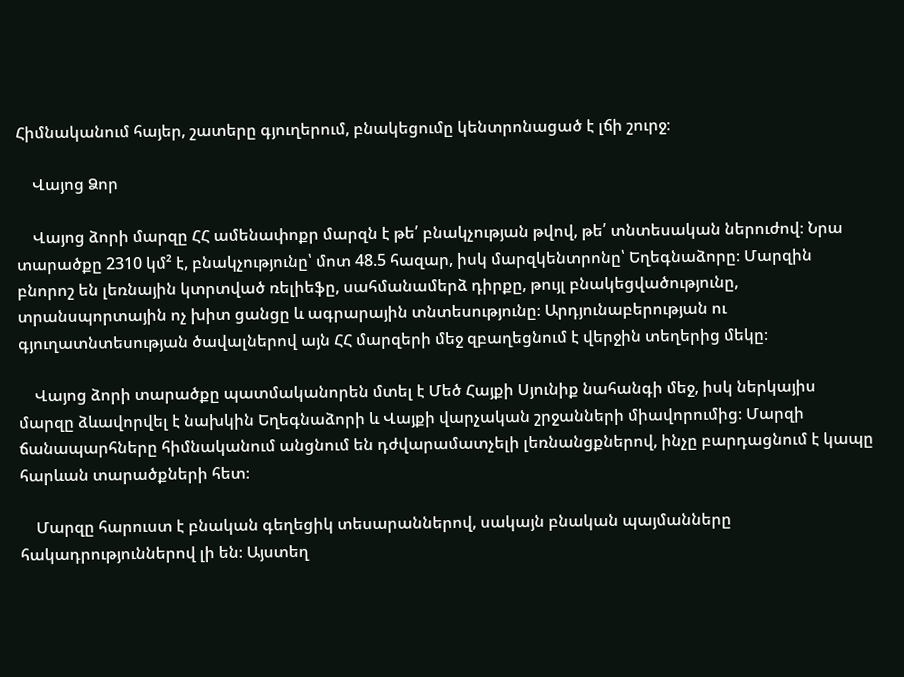Հիմնականում հայեր, շատերը գյուղերում, բնակեցումը կենտրոնացած է լճի շուրջ։

    Վայոց Ձոր

    Վայոց ձորի մարզը ՀՀ ամենափոքր մարզն է թե՛ բնակչության թվով, թե՛ տնտեսական ներուժով։ Նրա տարածքը 2310 կմ² է, բնակչությունը՝ մոտ 48.5 հազար, իսկ մարզկենտրոնը՝ Եղեգնաձորը։ Մարզին բնորոշ են լեռնային կտրտված ռելիեֆը, սահմանամերձ դիրքը, թույլ բնակեցվածությունը, տրանսպորտային ոչ խիտ ցանցը և ագրարային տնտեսությունը։ Արդյունաբերության ու գյուղատնտեսության ծավալներով այն ՀՀ մարզերի մեջ զբաղեցնում է վերջին տեղերից մեկը։

    Վայոց ձորի տարածքը պատմականորեն մտել է Մեծ Հայքի Սյունիք նահանգի մեջ, իսկ ներկայիս մարզը ձևավորվել է նախկին Եղեգնաձորի և Վայքի վարչական շրջանների միավորումից։ Մարզի ճանապարհները հիմնականում անցնում են դժվարամատչելի լեռնանցքներով, ինչը բարդացնում է կապը հարևան տարածքների հետ։

    Մարզը հարուստ է բնական գեղեցիկ տեսարաններով, սակայն բնական պայմանները հակադրություններով լի են։ Այստեղ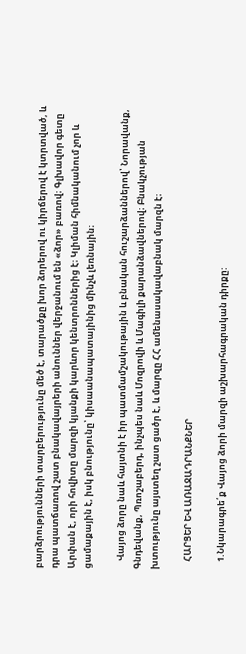բարձրությունների տարբերությունը մեծ է, տարածքը խոր ձորերով ու կիրճերով է կտրտված, և դրա պատճառով շատ բնակավայրերի անուններ վերջանում են «ձոր» բառով։ Գլխավոր գետը Արփան է, որի հովիտը մարզի կյանքի կարևոր կենտրոններից է։ Կլիման հիմնականում չոր և ցամաքային է, իսկ բնությունը՝ կիսաանապատայինից մինչև լեռնային։

    Վայոց ձորը նաև հայտնի է իր պատմամշակութային և բնական հուշարձաններով՝ Նորավանք, Գնդեվանք, Պռոշաբերդ, ինչպես նաև Մոզրովի և Մագիլի քարանձավներով։ Բնակչության խտությունը այստեղ շատ ցածր է, և մարզը ՀՀ ամենասակավաբնակ մարզն է։

    ՀԱՐՑԵՐ ԵՎ ԱՌԱՋԱԴՐԱՆՔՆԵՐ

    1.Նկարագրե՛ք Վայոց ձորի մարզի աշխարհագրական դիրքը: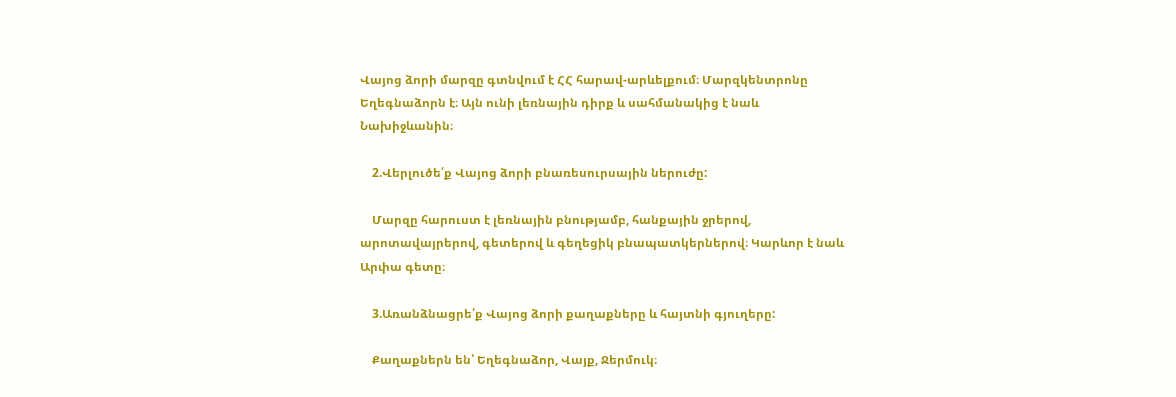Վայոց ձորի մարզը գտնվում է ՀՀ հարավ-արևելքում։ Մարզկենտրոնը Եղեգնաձորն է։ Այն ունի լեռնային դիրք և սահմանակից է նաև Նախիջևանին։

    2.Վերլուծե՛ք Վայոց ձորի բնառեսուրսային ներուժը:

    Մարզը հարուստ է լեռնային բնությամբ, հանքային ջրերով, արոտավայրերով, գետերով և գեղեցիկ բնապատկերներով։ Կարևոր է նաև Արփա գետը։

    3.Առանձնացրե՛ք Վայոց ձորի քաղաքները և հայտնի գյուղերը:

    Քաղաքներն են՝ Եղեգնաձոր, Վայք, Ջերմուկ։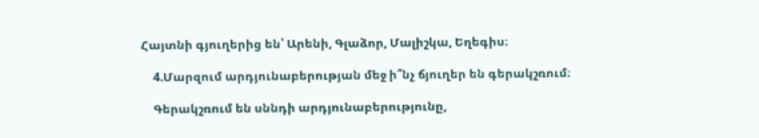Հայտնի գյուղերից են՝ Արենի, Գլաձոր, Մալիշկա, Եղեգիս։

    4.Մարզում արդյունաբերության մեջ ի՞նչ ճյուղեր են գերակշռում։

    Գերակշռում են սննդի արդյունաբերությունը,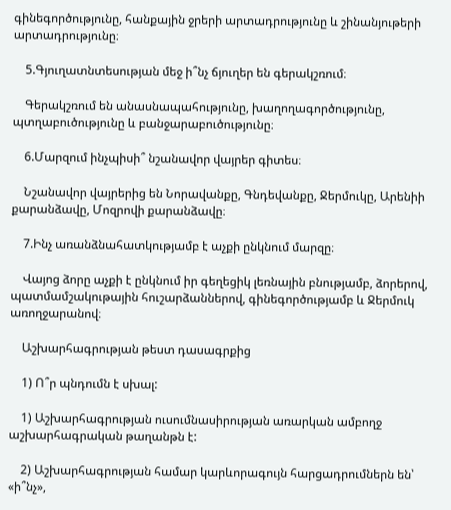գինեգործությունը, հանքային ջրերի արտադրությունը և շինանյութերի արտադրությունը։

    5.Գյուղատնտեսության մեջ ի՞նչ ճյուղեր են գերակշռում։

    Գերակշռում են անասնապահությունը, խաղողագործությունը, պտղաբուծությունը և բանջարաբուծությունը։

    6.Մարզում ինչպիսի՞ նշանավոր վայրեր գիտես։

    Նշանավոր վայրերից են Նորավանքը, Գնդեվանքը, Ջերմուկը, Արենիի քարանձավը, Մոզրովի քարանձավը։

    7.Ինչ առանձնահատկությամբ է աչքի ընկնում մարզը։

    Վայոց ձորը աչքի է ընկնում իր գեղեցիկ լեռնային բնությամբ, ձորերով, պատմամշակութային հուշարձաններով, գինեգործությամբ և Ջերմուկ առողջարանով։

    Աշխարհագրության թեստ դասագրքից

    1) Ո՞ր պնդումն է սխալ:

    1) Աշխարհագրության ուսումնասիրության առարկան ամբողջ աշխարհագրական թաղանթն է:

    2) Աշխարհագրության համար կարևորագույն հարցադրումներն են՝ «ի՞նչ»,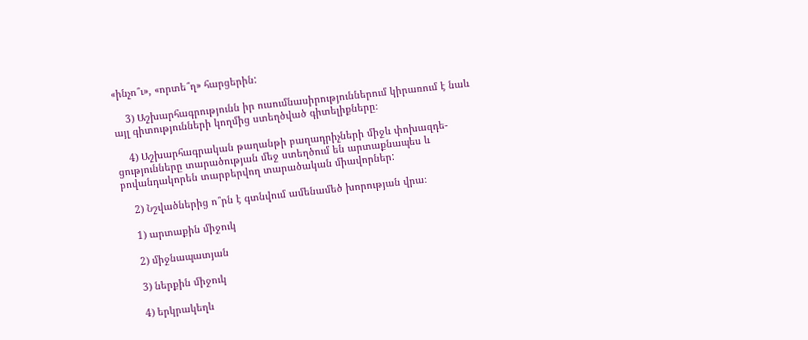«ինչո՞ւ», «որտե՞ղ» հարցերին:

    3) Աշխարհագրությունն իր ուսումնասիրություններում կիրառում է նաև այլ գիտությունների կողմից ստեղծված գիտելիքները։

    4) Աշխարհագրական թաղանթի բաղադրիչների միջև փոխազդե- ցությունները տարածության մեջ ստեղծում են արտաքնապես և բովանդակորեն տարբերվող տարածական միավորներ:

    2) Նշվածներից ո՞րն է գտնվում ամենամեծ խորության վրա։

    1) արտաքին միջուկ

    2) միջնապատյան

    3) ներքին միջուկ

    4) երկրակեղև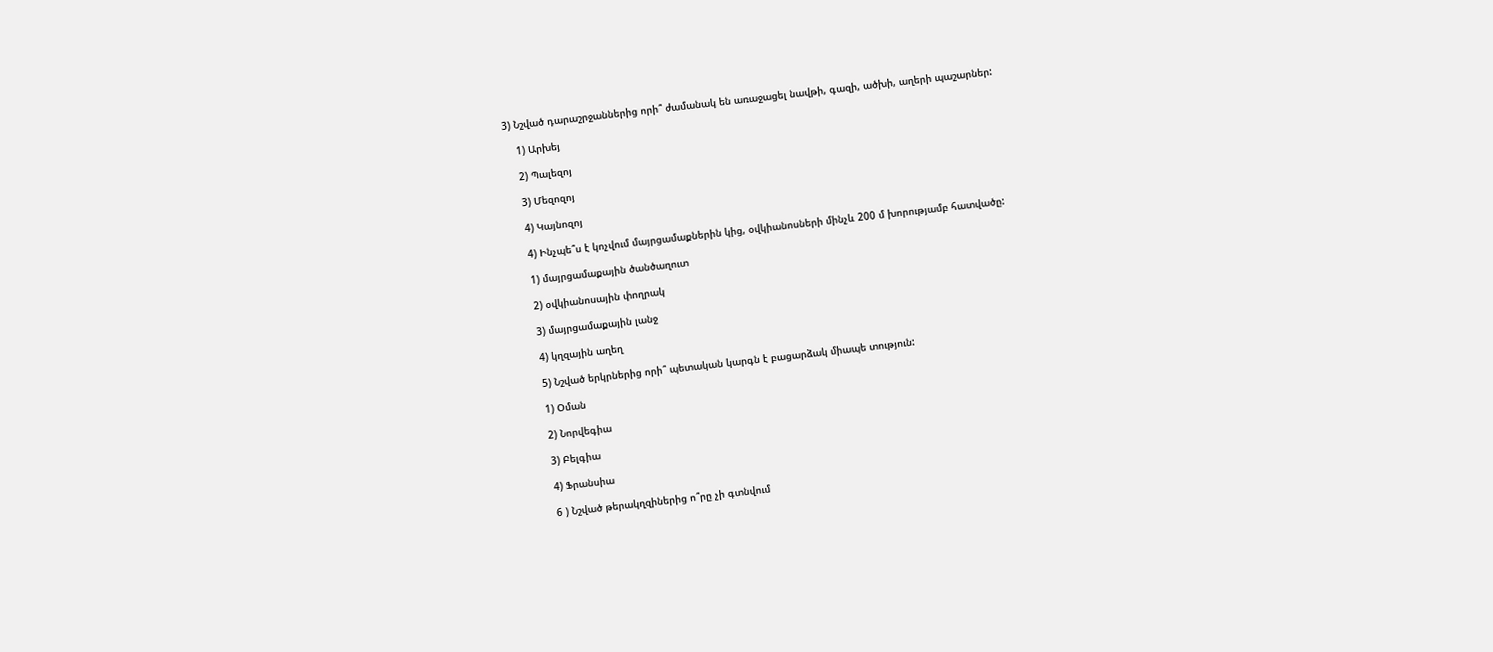3) Նշված դարաշրջաններից որի՞ ժամանակ են առաջացել նավթի, գազի, ածխի, աղերի պաշարներ:

    1) Արխեյ

    2) Պալեզոյ

    3) Մեզոզոյ

    4) Կայնոզոյ

    4) Ինչպե՞ս է կոչվում մայրցամաքներին կից, օվկիանոսների մինչև 200 մ խորությամբ հատվածը:

    1) մայրցամաքային ծանծաղուտ

    2) օվկիանոսային փողրակ

    3) մայրցամաքային լանջ

    4) կղզային աղեղ

    5) Նշված երկրներից որի՞ պետական կարգն է բացարձակ միապե տություն:

    1) Օման

    2) Նորվեգիա

    3) Բելգիա

    4) Ֆրանսիա

    6 ) Նշված թերակղզիներից ո՞րը չի գտնվում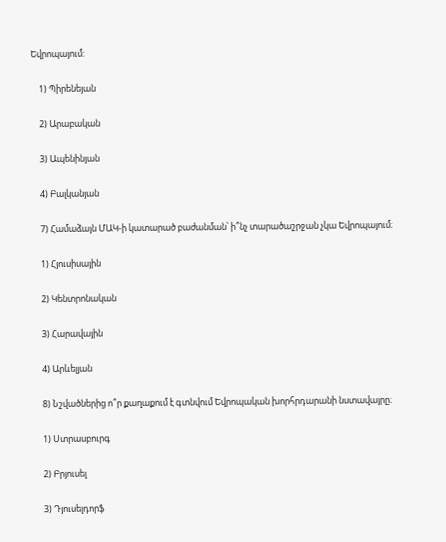Եվրոպայում:

    1) Պիրենեյան

    2) Արաբական

    3) Ապենինյան

    4) Բալկանյան

    7) Համաձայն ՄԱԿ-ի կատարած բաժանման՝ ի՞նչ տարածաշրջան չկա Եվրոպայում։

    1) Հյուսիսային

    2) Կենտրոնական

    3) Հարավային

    4) Արևելյան

    8) Նշվածներից ո՞ր քաղաքում է գտնվում Եվրոպական խորհրդարանի նստավայրը։

    1) Ստրասբուրգ

    2) Բրյուսել

    3) Դյուսելդորֆ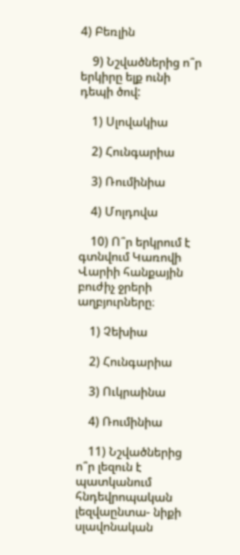4) Բեռլին

    9) Նշվածներից ո՞ր երկիրը ելք ունի դեպի ծով:

    1) Սլովակիա

    2) Հունգարիա

    3) Ռումինիա

    4) Մոլդովա

    10) Ո՞ր երկրում է գտնվում Կառովի Վարիի հանքային բուժիչ ջրերի աղբյուրները։

    1) Չեխիա

    2) Հունգարիա

    3) Ուկրաինա

    4) Ռումինիա

    11) Նշվածներից ո՞ր լեզուն է պատկանում հնդեվրոպական լեզվաընտա- նիքի սլավոնական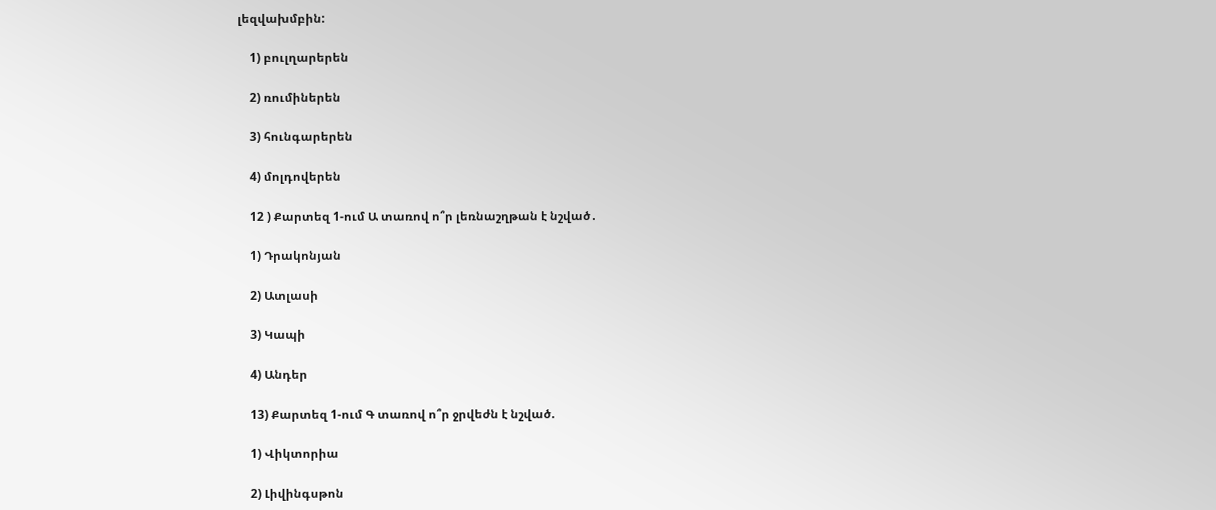լեզվախմբին:

    1) բուլղարերեն

    2) ռումիներեն

    3) հունգարերեն

    4) մոլդովերեն

    12 ) Քարտեզ 1-ում Ա տառով ո՞ր լեռնաշղթան է նշված․

    1) Դրակոնյան

    2) Ատլասի

    3) Կապի

    4) Անդեր

    13) Քարտեզ 1-ում Գ տառով ո՞ր ջրվեժն է նշված.

    1) Վիկտորիա

    2) Լիվինգսթոն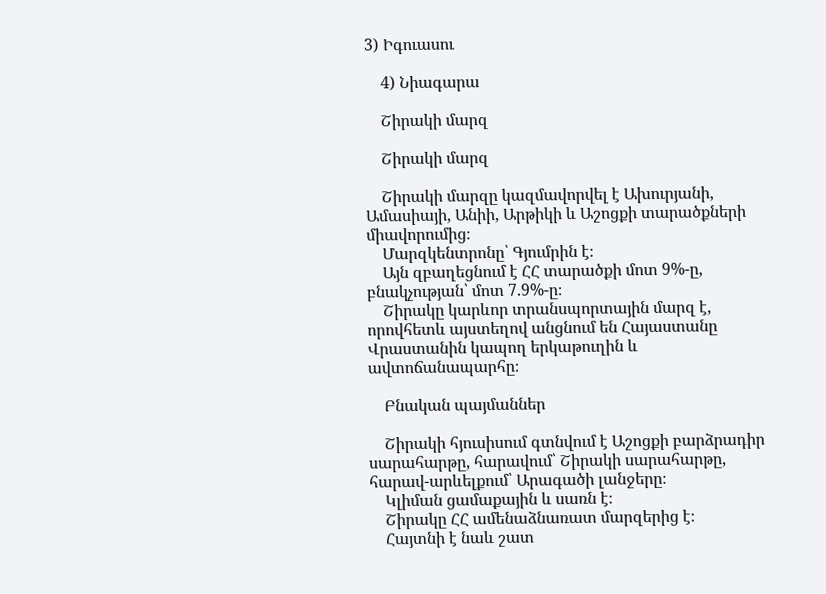3) Իգուասու

    4) Նիագարա

    Շիրակի մարզ

    Շիրակի մարզ

    Շիրակի մարզը կազմավորվել է Ախուրյանի, Ամասիայի, Անիի, Արթիկի և Աշոցքի տարածքների միավորումից։
    Մարզկենտրոնը՝ Գյումրին է։
    Այն զբաղեցնում է ՀՀ տարածքի մոտ 9%-ը, բնակչության՝ մոտ 7.9%-ը։
    Շիրակը կարևոր տրանսպորտային մարզ է, որովհետև այստեղով անցնում են Հայաստանը Վրաստանին կապող երկաթուղին և ավտոճանապարհը։

    Բնական պայմաններ

    Շիրակի հյուսիսում գտնվում է Աշոցքի բարձրադիր սարահարթը, հարավում՝ Շիրակի սարահարթը, հարավ-արևելքում՝ Արագածի լանջերը։
    Կլիման ցամաքային և սառն է։
    Շիրակը ՀՀ ամենաձնառատ մարզերից է։
    Հայտնի է նաև շատ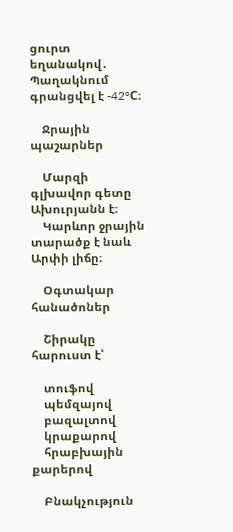ցուրտ եղանակով․ Պաղակնում գրանցվել է -42°C։

    Ջրային պաշարներ

    Մարզի գլխավոր գետը Ախուրյանն է։
    Կարևոր ջրային տարածք է նաև Արփի լիճը։

    Օգտակար հանածոներ

    Շիրակը հարուստ է՝

    տուֆով
    պեմզայով
    բազալտով
    կրաքարով
    հրաբխային քարերով

    Բնակչություն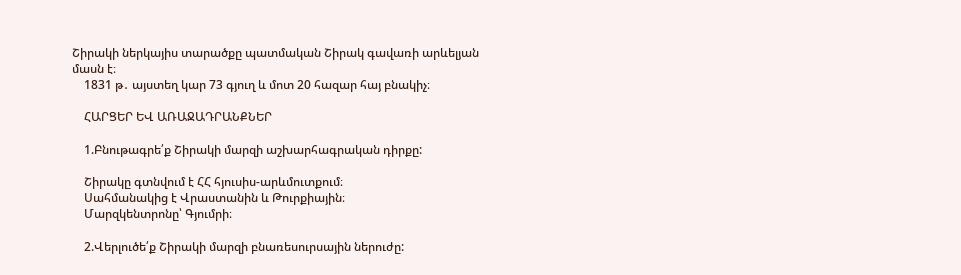Շիրակի ներկայիս տարածքը պատմական Շիրակ գավառի արևելյան մասն է։
    1831 թ․ այստեղ կար 73 գյուղ և մոտ 20 հազար հայ բնակիչ։

    ՀԱՐՑԵՐ ԵՎ ԱՌԱՋԱԴՐԱՆՔՆԵՐ

    1.Բնութագրե՛ք Շիրակի մարզի աշխարհագրական դիրքը:

    Շիրակը գտնվում է ՀՀ հյուսիս-արևմուտքում։
    Սահմանակից է Վրաստանին և Թուրքիային։
    Մարզկենտրոնը՝ Գյումրի։

    2.Վերլուծե՛ք Շիրակի մարզի բնառեսուրսային ներուժը: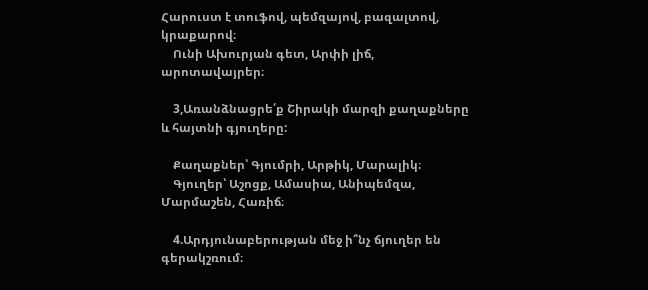Հարուստ է տուֆով, պեմզայով, բազալտով, կրաքարով։
    Ունի Ախուրյան գետ, Արփի լիճ, արոտավայրեր։

    3,Առանձնացրե՛ք Շիրակի մարզի քաղաքները և հայտնի գյուղերը:

    Քաղաքներ՝ Գյումրի, Արթիկ, Մարալիկ։
    Գյուղեր՝ Աշոցք, Ամասիա, Անիպեմզա, Մարմաշեն, Հառիճ։

    4.Արդյունաբերության մեջ ի՞նչ ճյուղեր են գերակշռում։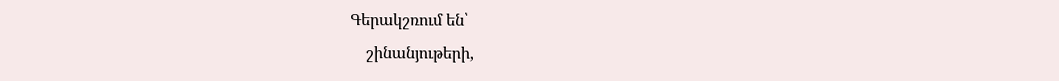Գերակշռում են՝
    շինանյութերի,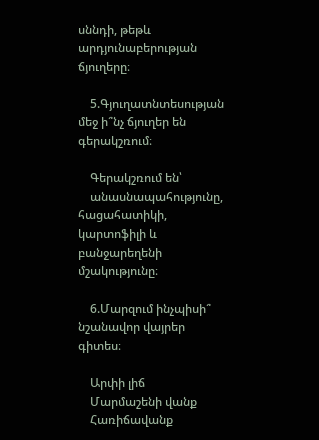սննդի, թեթև արդյունաբերության ճյուղերը։

    5.Գյուղատնտեսության մեջ ի՞նչ ճյուղեր են գերակշռում։

    Գերակշռում են՝
    անասնապահությունը, հացահատիկի, կարտոֆիլի և բանջարեղենի մշակությունը։

    6.Մարզում ինչպիսի՞ նշանավոր վայրեր գիտես։

    Արփի լիճ
    Մարմաշենի վանք
    Հառիճավանք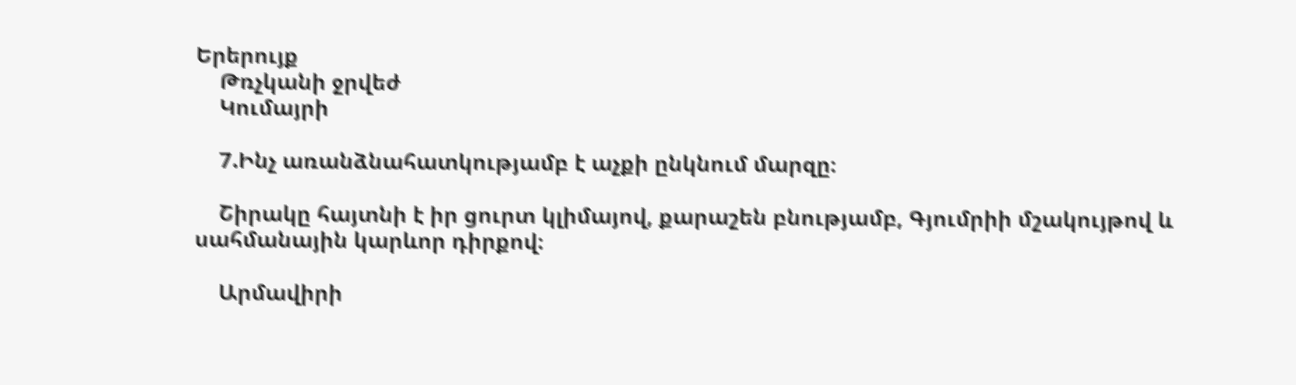Երերույք
    Թռչկանի ջրվեժ
    Կումայրի

    7.Ինչ առանձնահատկությամբ է աչքի ընկնում մարզը։

    Շիրակը հայտնի է իր ցուրտ կլիմայով, քարաշեն բնությամբ, Գյումրիի մշակույթով և սահմանային կարևոր դիրքով։

    Արմավիրի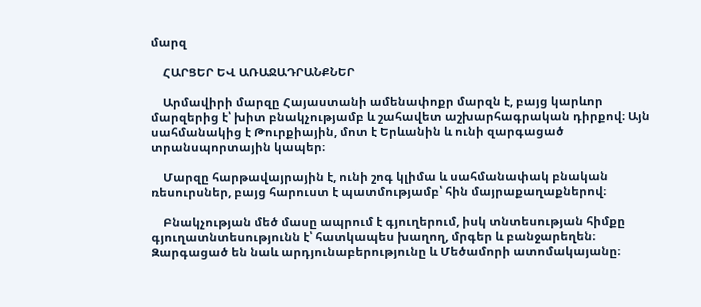մարզ

    ՀԱՐՑԵՐ ԵՎ ԱՌԱՋԱԴՐԱՆՔՆԵՐ

    Արմավիրի մարզը Հայաստանի ամենափոքր մարզն է, բայց կարևոր մարզերից է՝ խիտ բնակչությամբ և շահավետ աշխարհագրական դիրքով։ Այն սահմանակից է Թուրքիային, մոտ է Երևանին և ունի զարգացած տրանսպորտային կապեր։

    Մարզը հարթավայրային է, ունի շոգ կլիմա և սահմանափակ բնական ռեսուրսներ, բայց հարուստ է պատմությամբ՝ հին մայրաքաղաքներով։

    Բնակչության մեծ մասը ապրում է գյուղերում, իսկ տնտեսության հիմքը գյուղատնտեսությունն է՝ հատկապես խաղող, մրգեր և բանջարեղեն։ Զարգացած են նաև արդյունաբերությունը և Մեծամորի ատոմակայանը։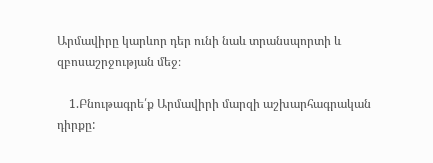Արմավիրը կարևոր դեր ունի նաև տրանսպորտի և զբոսաշրջության մեջ։

    1.Բնութագրե՛ք Արմավիրի մարզի աշխարհագրական դիրքը: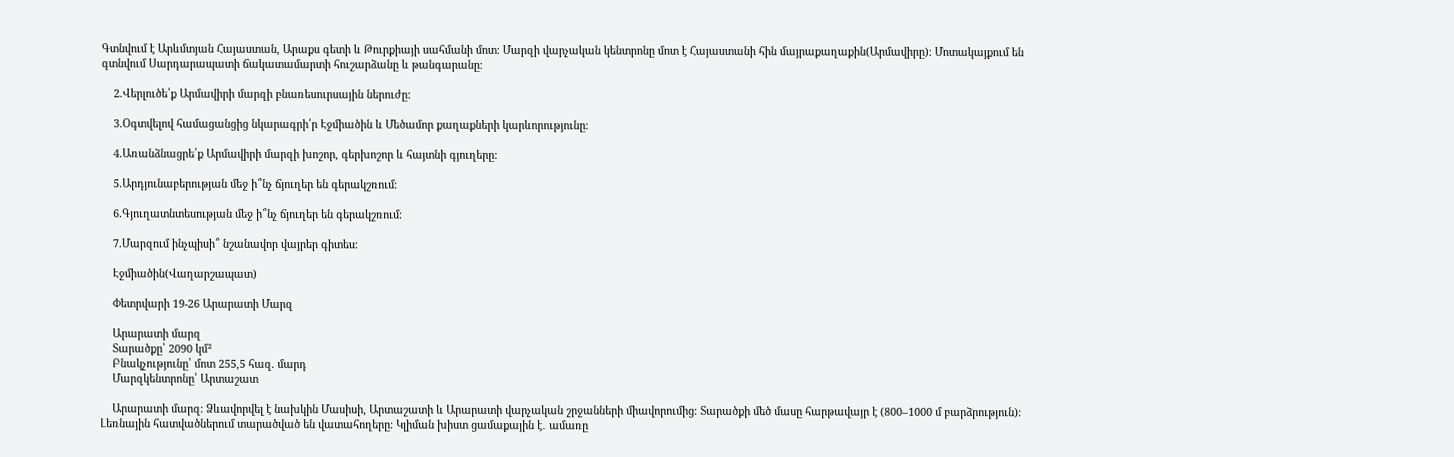Գտնվում է Արևմտյան Հայաստան, Արաքս գետի և Թուրքիայի սահմանի մոտ։ Մարզի վարչական կենտրոնը մոտ է Հայաստանի հին մայրաքաղաքին(Արմավիրը)։ Մոտակայքում են գտնվում Սարդարապատի ճակատամարտի հուշարձանը և թանգարանը։

    2.Վերլուծե՛ք Արմավիրի մարզի բնառեսուրսային ներուժը:

    3.Օգտվելով համացանցից նկարագրի՛ր Էջմիածին և Մեծամոր քաղաքների կարևորությունը։

    4.Առանձնացրե՛ք Արմավիրի մարզի խոշոր, գերխոշոր և հայտնի գյուղերը:

    5.Արդյունաբերության մեջ ի՞նչ ճյուղեր են գերակշռում։

    6.Գյուղատնտեսության մեջ ի՞նչ ճյուղեր են գերակշռում։

    7.Մարզում ինչպիսի՞ նշանավոր վայրեր գիտես։

    Էջմիածին(Վաղարշապատ)

    Փետրվարի 19-26 Արարատի Մարզ

    Արարատի մարզ
    Տարածքը՝ 2090 կմ²
    Բնակչությունը՝ մոտ 255,5 հազ. մարդ
    Մարզկենտրոնը՝ Արտաշատ

    Արարատի մարզ։ Ձևավորվել է նախկին Մասիսի, Արտաշատի և Արարատի վարչական շրջանների միավորումից։ Տարածքի մեծ մասը հարթավայր է (800–1000 մ բարձրություն)։ Լեռնային հատվածներում տարածված են վատահողերը։ Կլիման խիստ ցամաքային է․ ամառը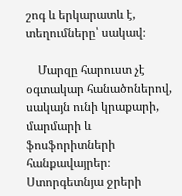շոգ և երկարատև է, տեղումները՝ սակավ։

    Մարզը հարուստ չէ օգտակար հանածոներով, սակայն ունի կրաքարի, մարմարի և ֆոսֆորիտների հանքավայրեր։ Ստորգետնյա ջրերի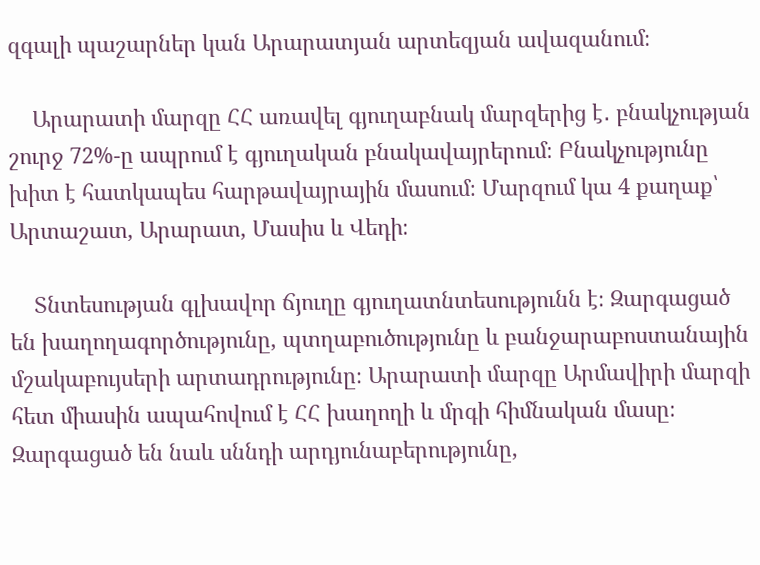զգալի պաշարներ կան Արարատյան արտեզյան ավազանում։

    Արարատի մարզը ՀՀ առավել գյուղաբնակ մարզերից է․ բնակչության շուրջ 72%-ը ապրում է գյուղական բնակավայրերում։ Բնակչությունը խիտ է հատկապես հարթավայրային մասում։ Մարզում կա 4 քաղաք՝ Արտաշատ, Արարատ, Մասիս և Վեդի։

    Տնտեսության գլխավոր ճյուղը գյուղատնտեսությունն է։ Զարգացած են խաղողագործությունը, պտղաբուծությունը և բանջարաբոստանային մշակաբույսերի արտադրությունը։ Արարատի մարզը Արմավիրի մարզի հետ միասին ապահովում է ՀՀ խաղողի և մրգի հիմնական մասը։ Զարգացած են նաև սննդի արդյունաբերությունը,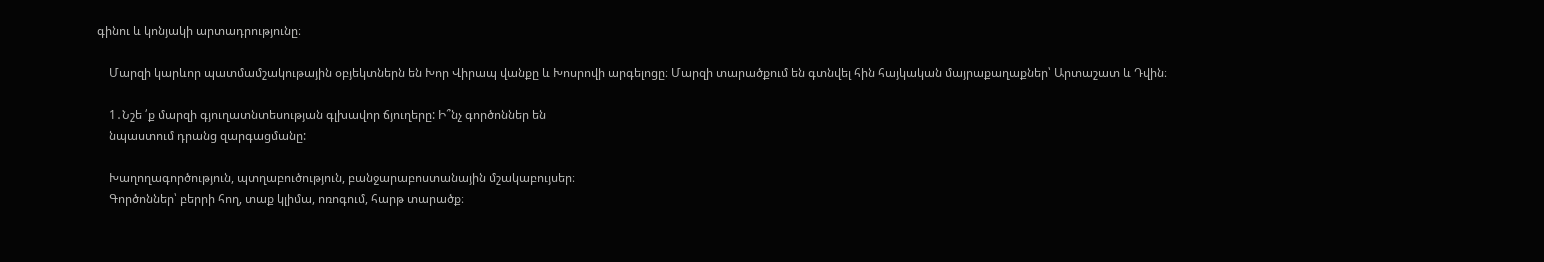գինու և կոնյակի արտադրությունը։

    Մարզի կարևոր պատմամշակութային օբյեկտներն են Խոր Վիրապ վանքը և Խոսրովի արգելոցը։ Մարզի տարածքում են գտնվել հին հայկական մայրաքաղաքներ՝ Արտաշատ և Դվին։

    1․Նշե ՛ք մարզի գյուղատնտեսության գլխավոր ճյուղերը: Ի՞նչ գործոններ են
    նպաստում դրանց զարգացմանը:

    Խաղողագործություն, պտղաբուծություն, բանջարաբոստանային մշակաբույսեր։
    Գործոններ՝ բերրի հող, տաք կլիմա, ոռոգում, հարթ տարածք։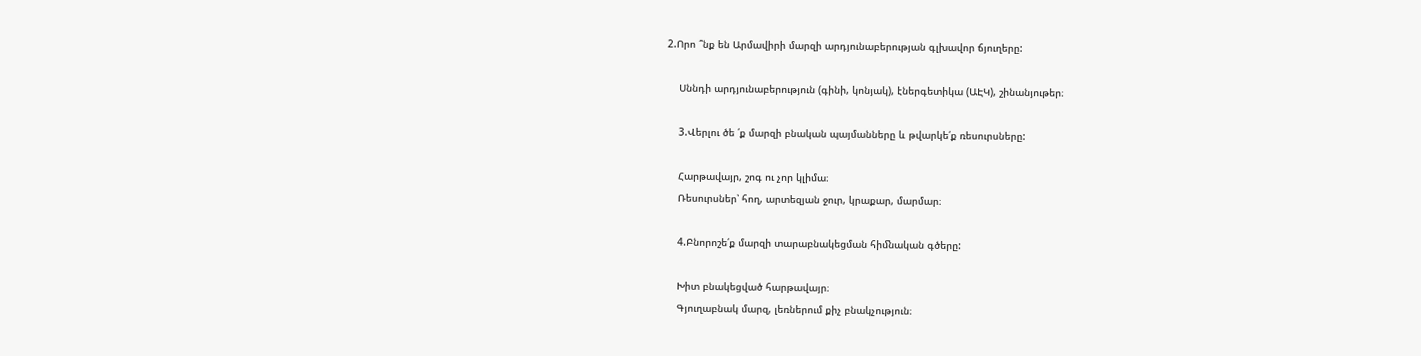2.Որո ՞նք են Արմավիրի մարզի արդյունաբերության գլխավոր ճյուղերը:

    Սննդի արդյունաբերություն (գինի, կոնյակ), էներգետիկա (ԱԷԿ), շինանյութեր։

    3.Վերլու ծե ՛ք մարզի բնական պայմանները և թվարկե՛ք ռեսուրսները:

    Հարթավայր, շոգ ու չոր կլիմա։
    Ռեսուրսներ՝ հող, արտեզյան ջուր, կրաքար, մարմար։

    4.Բնորոշե՛ք մարզի տարաբնակեցման հիﬓական գծերը:

    Խիտ բնակեցված հարթավայր։
    Գյուղաբնակ մարզ, լեռներում քիչ բնակչություն։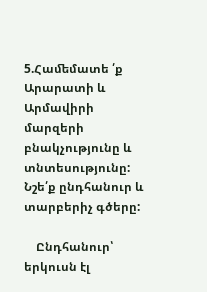5.Հաﬔմատե ՛ք Արարատի և Արմավիրի մարզերի բնակչությունը և տնտեսությունը: Նշե՛ք ընդհանուր և տարբերիչ գծերը:

    Ընդհանուր՝ երկուսն էլ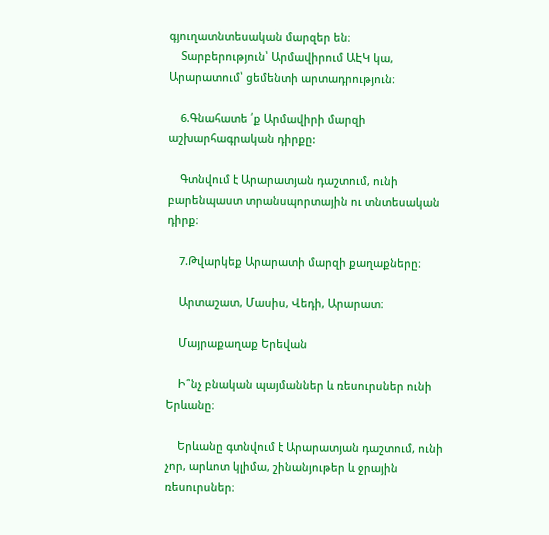գյուղատնտեսական մարզեր են։
    Տարբերություն՝ Արմավիրում ԱԷԿ կա, Արարատում՝ ցեմենտի արտադրություն։

    6.Գնահատե ՛ք Արմավիրի մարզի աշխարհագրական դիրքը:

    Գտնվում է Արարատյան դաշտում, ունի բարենպաստ տրանսպորտային ու տնտեսական դիրք։

    7.Թվարկեք Արարատի մարզի քաղաքները։

    Արտաշատ, Մասիս, Վեդի, Արարատ։

    Մայրաքաղաք Երեվան

    Ի՞նչ բնական պայմաններ և ռեսուրսներ ունի Երևանը։

    Երևանը գտնվում է Արարատյան դաշտում, ունի չոր, արևոտ կլիմա, շինանյութեր և ջրային ռեսուրսներ։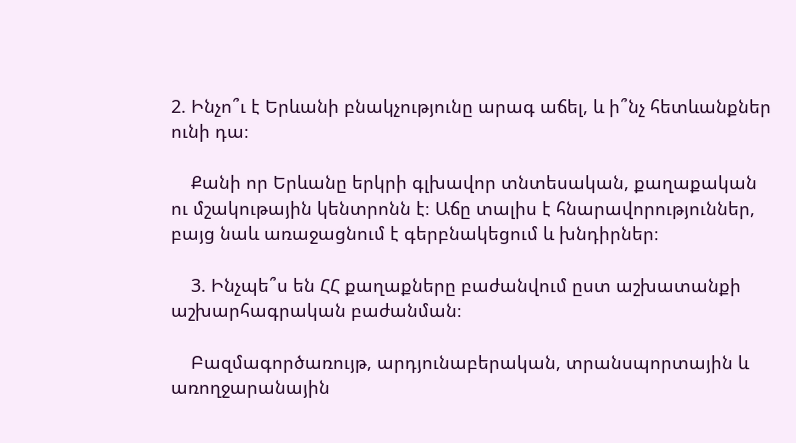2. Ինչո՞ւ է Երևանի բնակչությունը արագ աճել, և ի՞նչ հետևանքներ ունի դա։

    Քանի որ Երևանը երկրի գլխավոր տնտեսական, քաղաքական ու մշակութային կենտրոնն է։ Աճը տալիս է հնարավորություններ, բայց նաև առաջացնում է գերբնակեցում և խնդիրներ։

    3. Ինչպե՞ս են ՀՀ քաղաքները բաժանվում ըստ աշխատանքի աշխարհագրական բաժանման։

    Բազմագործառույթ, արդյունաբերական, տրանսպորտային և առողջարանային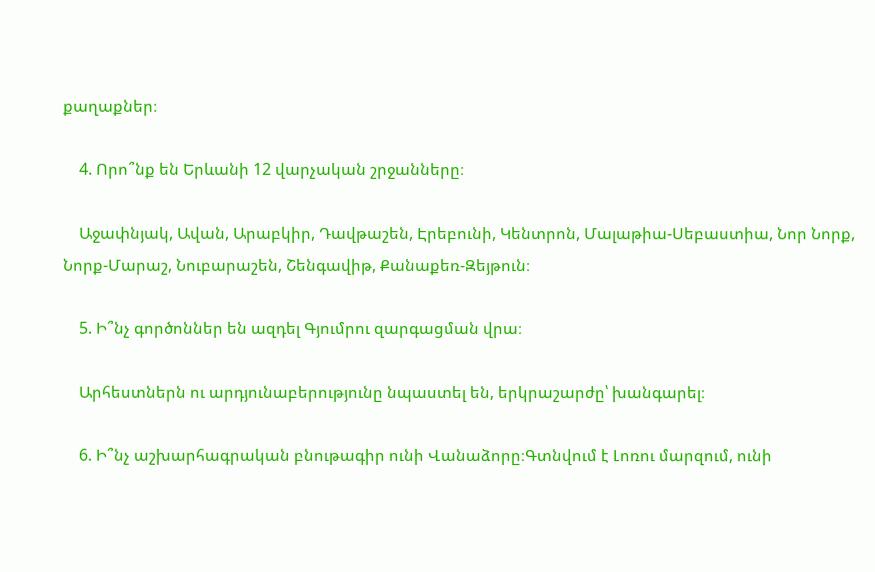քաղաքներ։

    4. Որո՞նք են Երևանի 12 վարչական շրջանները։

    Աջափնյակ, Ավան, Արաբկիր, Դավթաշեն, Էրեբունի, Կենտրոն, Մալաթիա-Սեբաստիա, Նոր Նորք, Նորք-Մարաշ, Նուբարաշեն, Շենգավիթ, Քանաքեռ-Զեյթուն։

    5. Ի՞նչ գործոններ են ազդել Գյումրու զարգացման վրա։

    Արհեստներն ու արդյունաբերությունը նպաստել են, երկրաշարժը՝ խանգարել։

    6. Ի՞նչ աշխարհագրական բնութագիր ունի Վանաձորը։Գտնվում է Լոռու մարզում, ունի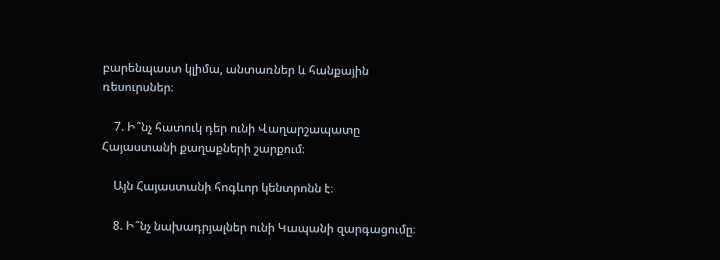բարենպաստ կլիմա, անտառներ և հանքային ռեսուրսներ։

    7. Ի՞նչ հատուկ դեր ունի Վաղարշապատը Հայաստանի քաղաքների շարքում։

    Այն Հայաստանի հոգևոր կենտրոնն է։

    8. Ի՞նչ նախադրյալներ ունի Կապանի զարգացումը։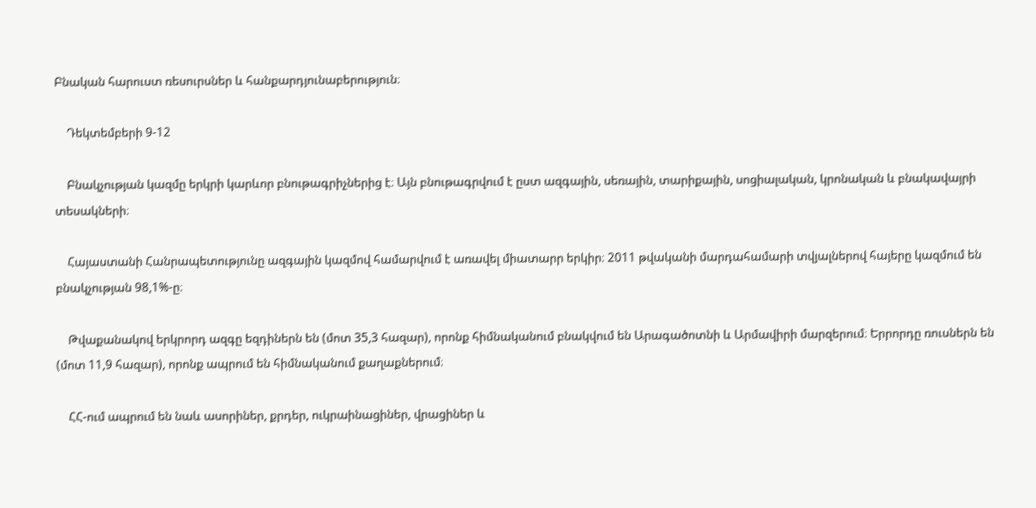Բնական հարուստ ռեսուրսներ և հանքարդյունաբերություն։

    Դեկտեմբերի 9-12

    Բնակչության կազմը երկրի կարևոր բնութագրիչներից է։ Այն բնութագրվում է ըստ ազգային, սեռային, տարիքային, սոցիալական, կրոնական և բնակավայրի տեսակների։

    Հայաստանի Հանրապետությունը ազգային կազմով համարվում է առավել միատարր երկիր։ 2011 թվականի մարդահամարի տվյալներով հայերը կազմում են բնակչության 98,1%-ը։

    Թվաքանակով երկրորդ ազգը եզդիներն են (մոտ 35,3 հազար), որոնք հիմնականում բնակվում են Արագածոտնի և Արմավիրի մարզերում։ Երրորդը ռուսներն են (մոտ 11,9 հազար), որոնք ապրում են հիմնականում քաղաքներում։

    ՀՀ-ում ապրում են նաև ասորիներ, քրդեր, ուկրաինացիներ, վրացիներ և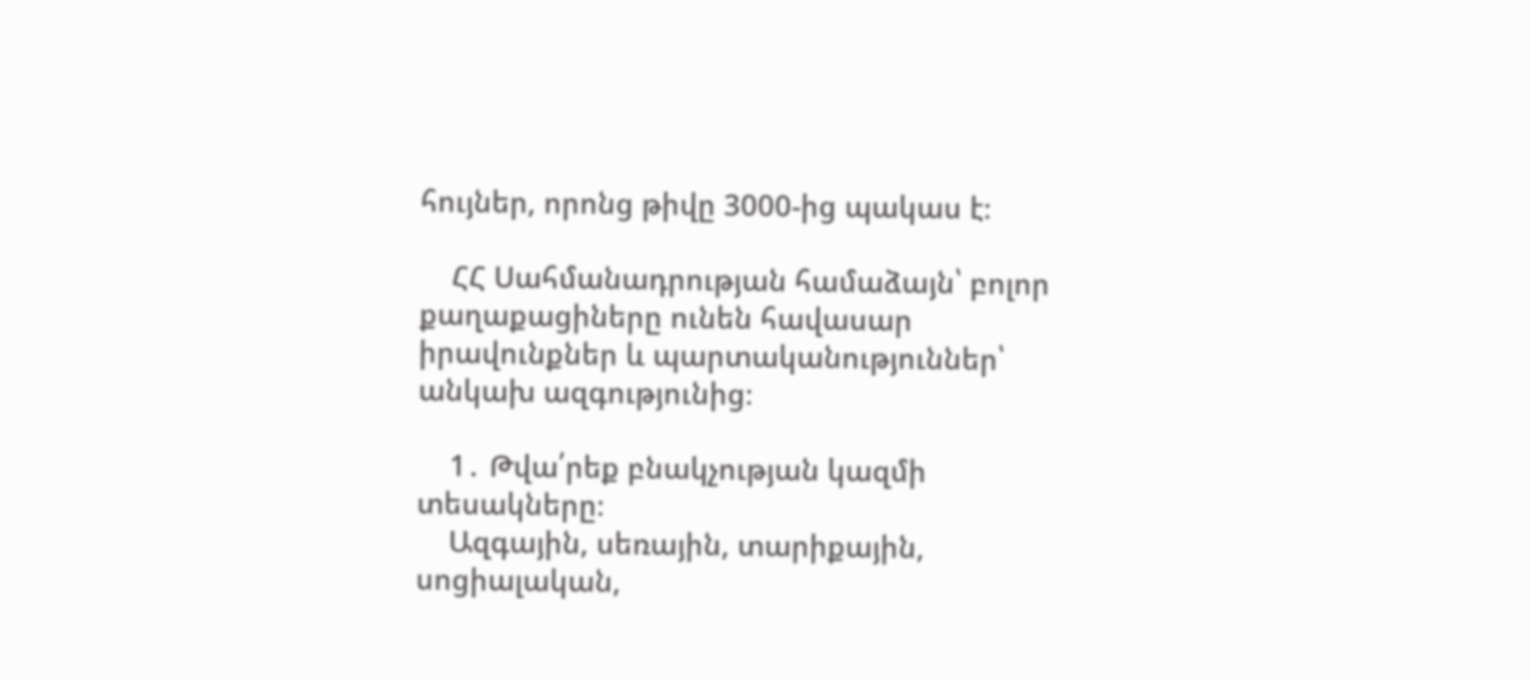հույներ, որոնց թիվը 3000-ից պակաս է։

    ՀՀ Սահմանադրության համաձայն՝ բոլոր քաղաքացիները ունեն հավասար իրավունքներ և պարտականություններ՝ անկախ ազգությունից։

    1․ Թվա՛րեք բնակչության կազմի տեսակները։
    Ազգային, սեռային, տարիքային, սոցիալական,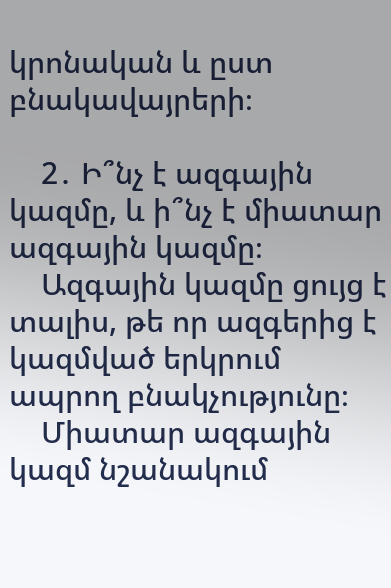կրոնական և ըստ բնակավայրերի։

    2․ Ի՞նչ է ազգային կազմը, և ի՞նչ է միատար ազգային կազմը։
    Ազգային կազմը ցույց է տալիս, թե որ ազգերից է կազմված երկրում ապրող բնակչությունը։
    Միատար ազգային կազմ նշանակում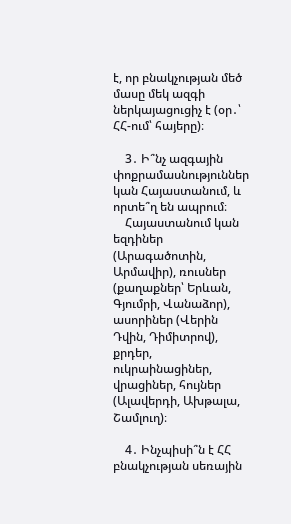է, որ բնակչության մեծ մասը մեկ ազգի ներկայացուցիչ է (օր․՝ ՀՀ-ում՝ հայերը)։

    3․ Ի՞նչ ազգային փոքրամասնություններ կան Հայաստանում, և որտե՞ղ են ապրում։
    Հայաստանում կան եզդիներ (Արագածոտին, Արմավիր), ռուսներ (քաղաքներ՝ Երևան, Գյումրի, Վանաձոր), ասորիներ (Վերին Դվին, Դիմիտրով), քրդեր, ուկրաինացիներ, վրացիներ, հույներ (Ալավերդի, Ախթալա, Շամլուղ)։

    4․ Ինչպիսի՞ն է ՀՀ բնակչության սեռային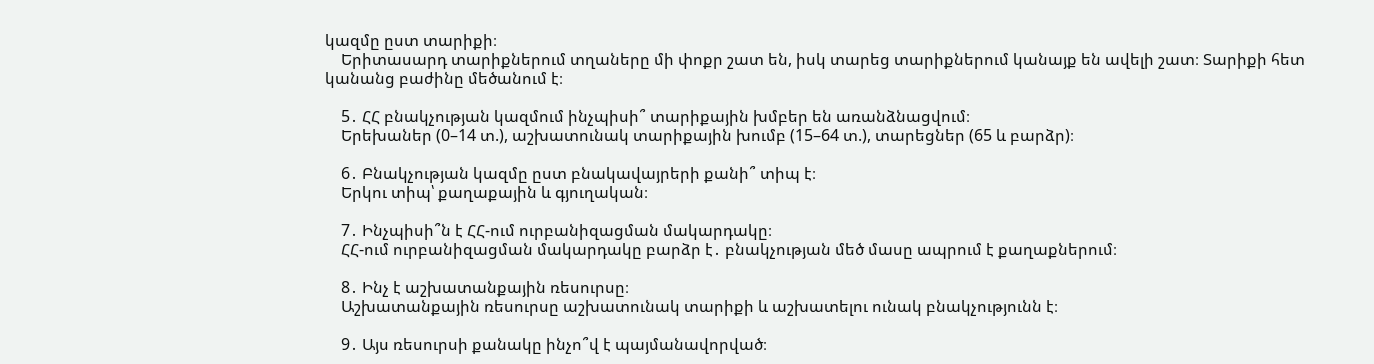կազմը ըստ տարիքի։
    Երիտասարդ տարիքներում տղաները մի փոքր շատ են, իսկ տարեց տարիքներում կանայք են ավելի շատ։ Տարիքի հետ կանանց բաժինը մեծանում է։

    5․ ՀՀ բնակչության կազմում ինչպիսի՞ տարիքային խմբեր են առանձնացվում։
    Երեխաներ (0–14 տ.), աշխատունակ տարիքային խումբ (15–64 տ.), տարեցներ (65 և բարձր)։

    6․ Բնակչության կազմը ըստ բնակավայրերի քանի՞ տիպ է։
    Երկու տիպ՝ քաղաքային և գյուղական։

    7․ Ինչպիսի՞ն է ՀՀ-ում ուրբանիզացման մակարդակը։
    ՀՀ-ում ուրբանիզացման մակարդակը բարձր է․ բնակչության մեծ մասը ապրում է քաղաքներում։

    8․ Ինչ է աշխատանքային ռեսուրսը։
    Աշխատանքային ռեսուրսը աշխատունակ տարիքի և աշխատելու ունակ բնակչությունն է։

    9․ Այս ռեսուրսի քանակը ինչո՞վ է պայմանավորված։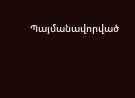Պայմանավորված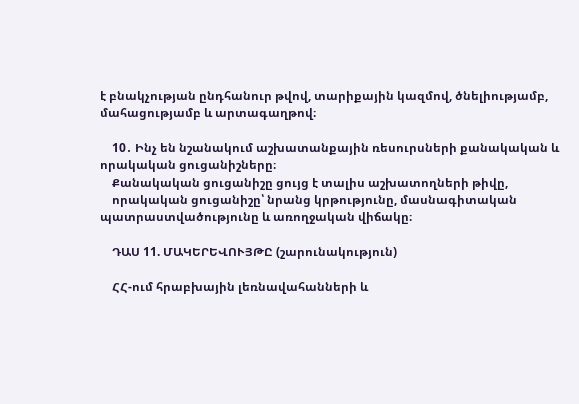է բնակչության ընդհանուր թվով, տարիքային կազմով, ծնելիությամբ, մահացությամբ և արտագաղթով։

    10․ Ինչ են նշանակում աշխատանքային ռեսուրսների քանակական և որակական ցուցանիշները։
    Քանակական ցուցանիշը ցույց է տալիս աշխատողների թիվը,
    որակական ցուցանիշը՝ նրանց կրթությունը, մասնագիտական պատրաստվածությունը և առողջական վիճակը։

    ԴԱՍ 11. ՄԱԿԵՐԵՎՈՒՅԹԸ (շարունակություն)

    ՀՀ-ում հրաբխային լեռնավահանների և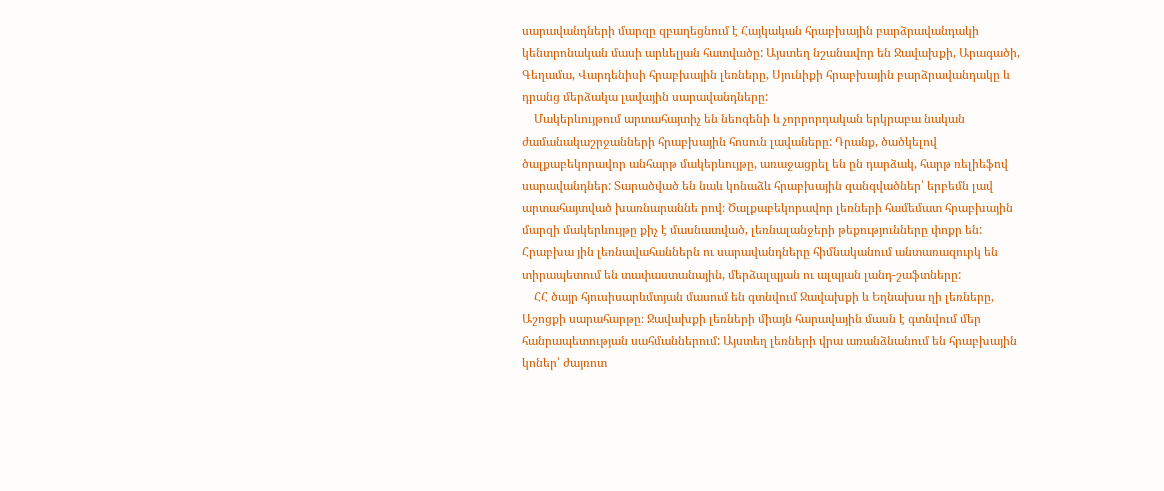սարավանդների մարզը զբաղեցնում է Հայկական հրաբխային բարձրավանդակի կենտրոնական մասի արևելյան հատվածը: Այստեղ նշանավոր են Ջավախքի, Արագածի, Գեղամա, Վարդենիսի հրաբխային լեռները, Սյունիքի հրաբխային բարձրավանդակը և դրանց մերձակա լավային սարավանդները:
    Մակերևույթում արտահայտիչ են նեոգենի և չորրորդական երկրաբա նական ժամանակաշրջանների հրաբխային հոսուն լավաները: Դրանք, ծածկելով ծալքաբեկորավոր անհարթ մակերևույթը, առաջացրել են ըն դարձակ, հարթ ռելիեֆով սարավանդներ: Տարածված են նաև կոնաձև հրաբխային զանգվածներ՝ երբեմն լավ արտահայտված խառնարաննե րով։ Ծալքաբեկորավոր լեռների համեմատ հրաբխային մարզի մակերևույթը քիչ է մասնատված, լեռնալանջերի թեքությունները փոքր են: Հրաբխա յին լեռնավահաններն ու սարավանդները հիմնականում անտառազուրկ են տիրապետում են տափաստանային, մերձալպյան ու ալպյան լանդ-շաֆտները:
    ՀՀ ծայր հյուսիսարևմտյան մասում են գտնվում Ջավախքի և Եղնախա ղի լեռները, Աշոցքի սարահարթը։ Ջավախքի լեռների միայն հարավային մասն է գտնվում մեր հանրապետության սահմաններում: Այստեղ լեռների վրա առանձնանում են հրաբխային կոներ՝ ժայռոտ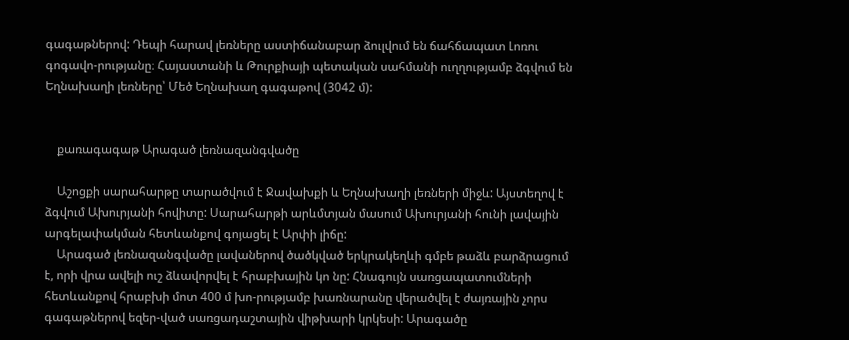գագաթներով: Դեպի հարավ լեռները աստիճանաբար ձուլվում են ճահճապատ Լոռու գոգավո-րությանը։ Հայաստանի և Թուրքիայի պետական սահմանի ուղղությամբ ձգվում են Եղնախաղի լեռները՝ Մեծ Եղնախաղ գագաթով (3042 մ):


    քառագագաթ Արագած լեռնազանգվածը

    Աշոցքի սարահարթը տարածվում է Ջավախքի և Եղնախաղի լեռների միջև: Այստեղով է ձգվում Ախուրյանի հովիտը: Սարահարթի արևմտյան մասում Ախուրյանի հունի լավային արգելափակման հետևանքով գոյացել է Արփի լիճը:
    Արագած լեռնազանգվածը լավաներով ծածկված երկրակեղևի գմբե թաձև բարձրացում է, որի վրա ավելի ուշ ձևավորվել է հրաբխային կո նը: Հնագույն սառցապատումների հետևանքով հրաբխի մոտ 400 մ խո-րությամբ խառնարանը վերածվել է ժայռային չորս գագաթներով եզեր-ված սառցադաշտային վիթխարի կրկեսի: Արագածը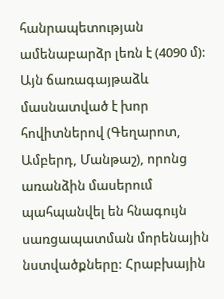հանրապետության ամենաբարձր լեռն է (4090 մ): Այն ճառագայթաձև մասնատված է խոր հովիտներով (Գեղարոտ, Ամբերդ, Մանթաշ), որոնց առանձին մասերում պահպանվել են հնագույն սառցապատման մորենային նստվածքները: Հրաբխային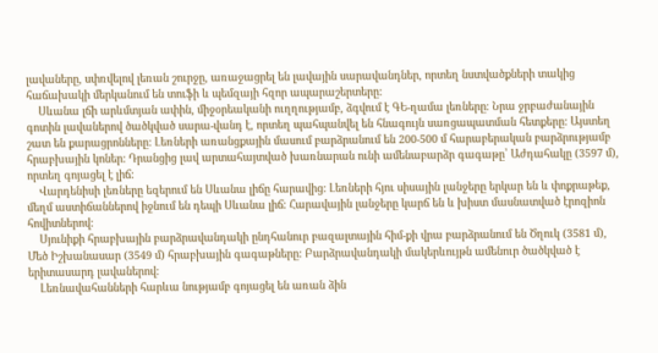լավաները, սփռվելով լեռան շուրջը, առաջացրել են լավային սարավանդներ, որտեղ նստվածքների տակից հաճախակի մերկանում են տուֆի և պեմզայի հզոր ապարաշերտերը:
    Սևանա լճի արևմտյան ափին, միջօրեականի ուղղությամբ, ձգվում է ԳԵ-ղամա լեռները։ Նրա ջրբաժանային գոտին լավաներով ծածկված սարա-վանդ է, որտեղ պահպանվել են հնագույն սառցապատման հետքերը: Այստեղ շատ են քարացրոնները: Լեռների առանցքային մասում բարձրանում են 200-500 մ հարաբերական բարձրությամբ հրաբխային կոներ: Դրանցից լավ արտահայտված խառնարան ունի ամենաբարձր գագաթը՝ Աժդահակը (3597 մ), որտեղ գոյացել է լիճ:
    Վարդենիսի լեռները եզերում են Սևանա լիճը հարավից: Լեռների հյու սիսային լանջերը երկար են և փոքրաթեք, մեղմ աստիճաններով իջնում են դեպի Սևանա լիճ։ Հարավային լանջերը կարճ են և խիստ մասնատված էրոզիոն հովիտներով:
    Սյունիքի հրաբխային բարձրավանդակի ընդհանուր բազալտային հիմ-քի վրա բարձրանում են Ծղուկ (3581 մ), Մեծ Իշխանասար (3549 մ) հրաբխային գագաթները: Բարձրավանդակի մակերևույթն ամենուր ծածկված է երիտասարդ լավաներով:
    Լեռնավահանների հարևա նությամբ գոյացել են առան ձին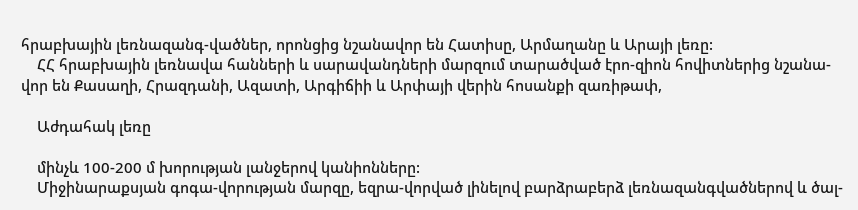հրաբխային լեռնազանգ-վածներ, որոնցից նշանավոր են Հատիսը, Արմաղանը և Արայի լեռը:
    ՀՀ հրաբխային լեռնավա հանների և սարավանդների մարզում տարածված էրո-զիոն հովիտներից նշանա-վոր են Քասաղի, Հրազդանի, Ազատի, Արգիճիի և Արփայի վերին հոսանքի զառիթափ,

    Աժդահակ լեռը

    մինչև 100-200 մ խորության լանջերով կանիոնները:
    Միջինարաքսյան գոգա-վորության մարզը, եզրա-վորված լինելով բարձրաբերձ լեռնազանգվածներով և ծալ-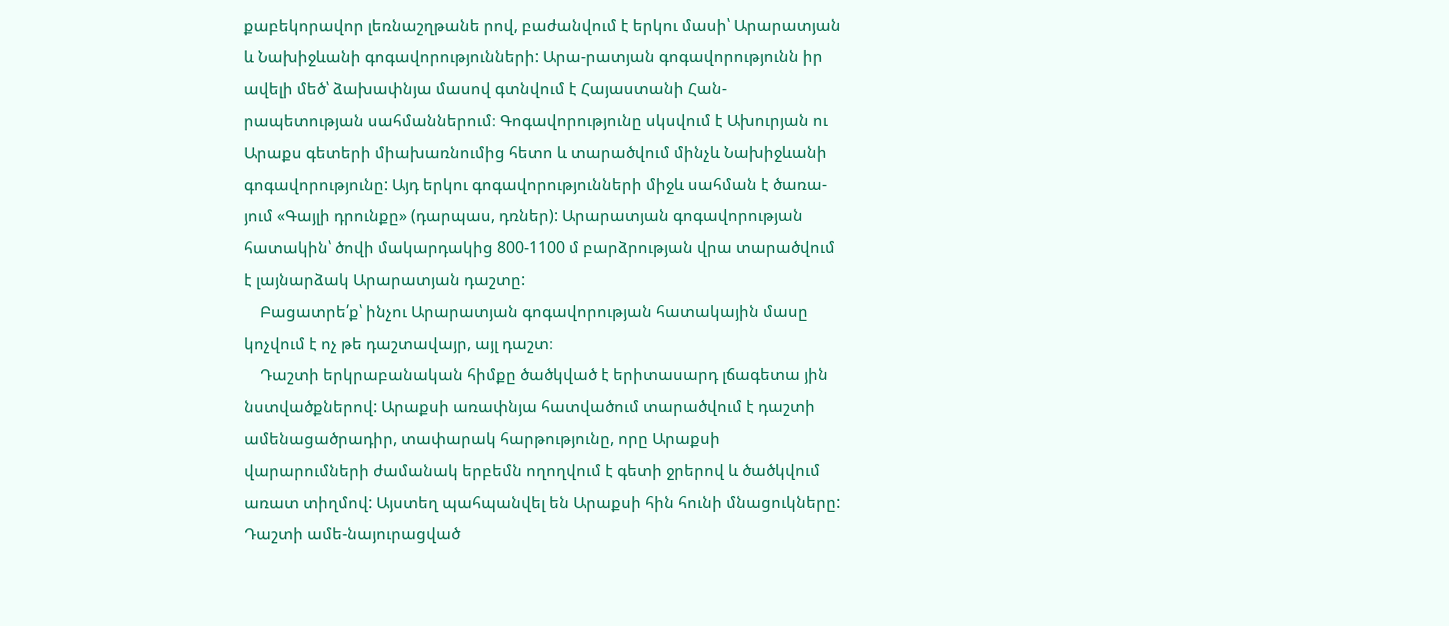քաբեկորավոր լեռնաշղթանե րով, բաժանվում է երկու մասի՝ Արարատյան և Նախիջևանի գոգավորությունների: Արա-րատյան գոգավորությունն իր ավելի մեծ՝ ձախափնյա մասով գտնվում է Հայաստանի Հան-րապետության սահմաններում։ Գոգավորությունը սկսվում է Ախուրյան ու Արաքս գետերի միախառնումից հետո և տարածվում մինչև Նախիջևանի գոգավորությունը: Այդ երկու գոգավորությունների միջև սահման է ծառա-յում «Գայլի դրունքը» (դարպաս, դռներ): Արարատյան գոգավորության հատակին՝ ծովի մակարդակից 800-1100 մ բարձրության վրա տարածվում է լայնարձակ Արարատյան դաշտը:
    Բացատրե՛ք՝ ինչու Արարատյան գոգավորության հատակային մասը կոչվում է ոչ թե դաշտավայր, այլ դաշտ։
    Դաշտի երկրաբանական հիմքը ծածկված է երիտասարդ լճագետա յին նստվածքներով: Արաքսի առափնյա հատվածում տարածվում է դաշտի ամենացածրադիր, տափարակ հարթությունը, որը Արաքսի վարարումների ժամանակ երբեմն ողողվում է գետի ջրերով և ծածկվում առատ տիղմով: Այստեղ պահպանվել են Արաքսի հին հունի մնացուկները: Դաշտի ամե-նայուրացված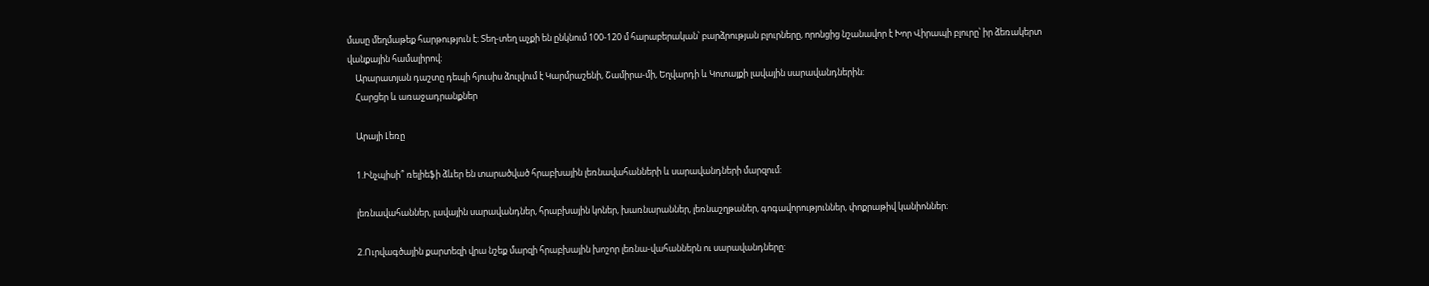մասը մեղմաթեք հարթություն է։ Տեղ-տեղ աչքի են ընկնում 100-120 մ հարաբերական՝ բարձրության բլուրները, որոնցից նշանավոր է Խոր Վիրապի բլուրը՝ իր ձեռակերտ վանքային համալիրով։
    Արարատյան դաշտը դեպի հյուսիս ձուլվում է Կարմրաշենի, Շամիրա-մի, Եղվարդի և Կոտայքի լավային սարավանդներին:
    Հարցեր և առաջադրանքներ

    Արայի Լեռը

    1.Ինչպիսի՞ ռելիեֆի ձևեր են տարածված հրաբխային լեռնավահանների և սարավանդների մարզում:

    լեռնավահաններ, լավային սարավանդներ, հրաբխային կոներ, խառնարաններ, լեռնաշղթաներ, գոգավորություններ, փոքրաթիվ կանիոններ։

    2.Ուրվագծային քարտեզի վրա նշեք մարզի հրաբխային խոշոր լեռնա-վահաններն ու սարավանդները: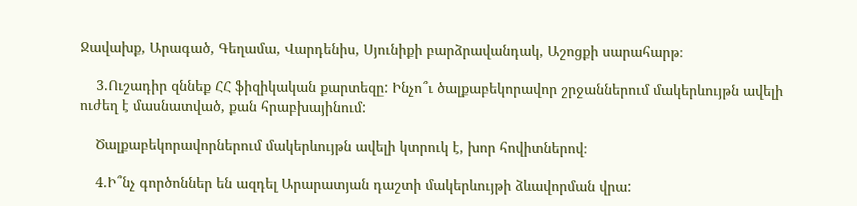Ջավախք, Արագած, Գեղամա, Վարդենիս, Սյունիքի բարձրավանդակ, Աշոցքի սարահարթ։

    3.Ուշադիր զննեք ՀՀ ֆիզիկական քարտեզը: Ինչո՞ւ ծալքաբեկորավոր շրջաններում մակերևույթն ավելի ուժեղ է մասնատված, քան հրաբխայինում:

    Ծալքաբեկորավորներում մակերևույթն ավելի կտրուկ է, խոր հովիտներով։

    4.Ի՞նչ գործոններ են ազդել Արարատյան դաշտի մակերևույթի ձևավորման վրա: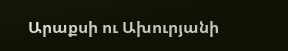Արաքսի ու Ախուրյանի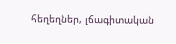հեղեղներ, լճագիտական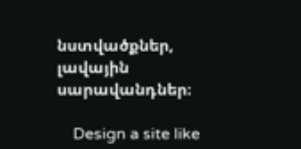նստվածքներ, լավային սարավանդներ։

    Design a site like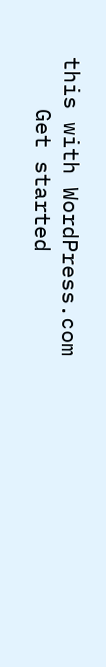this with WordPress.com
    Get started